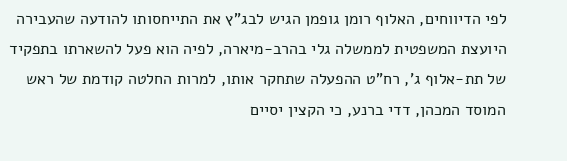לפי הדיווחים, האלוף רומן גופמן הגיש לבג"ץ את התייחסותו להודעה שהעבירה היועצת המשפטית לממשלה גלי בהרב-מיארה, לפיה הוא פעל להשארתו בתפקיד של תת-אלוף ג', רח"ט ההפעלה שתחקר אותו, למרות החלטה קודמת של ראש המוסד המכהן, דדי ברנע, כי הקצין יסיים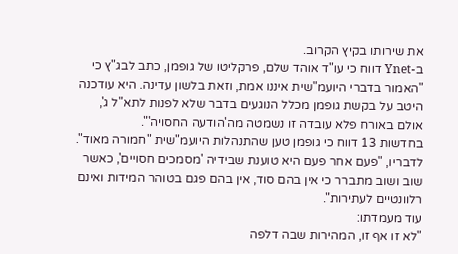את שירותו בקיץ הקרוב.
ב-Ynet דווח כי עו"ד אוהד שלם, פרקליטו של גופמן, כתב לבג"ץ כי "האמור בדברי היועמ"שית איננו אמת, וזאת בלשון עדינה. היא עודכנה היטב על בקשת גופמן מכלל הנוגעים בדבר שלא לפנות לתא"ל ג', אולם באורח פלא עובדה זו נשמטה מה'הודעה החסויה'".
בחדשות 13 דווח כי גופמן טען שהתנהלות היועמ"שית "חמורה מאוד". לדבריו, "פעם אחר פעם היא טוענת שבידיה 'מסמכים חסויים', כאשר שוב ושוב מתברר כי אין בהם סוד, אין בהם פגם בטוהר המידות ואינם רלוונטיים לעתירות".
עוד מעמדתו:
"לא זו אף זו, המהירות שבה דלפה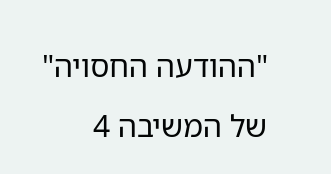"ההודעה החסויה" של המשיבה 4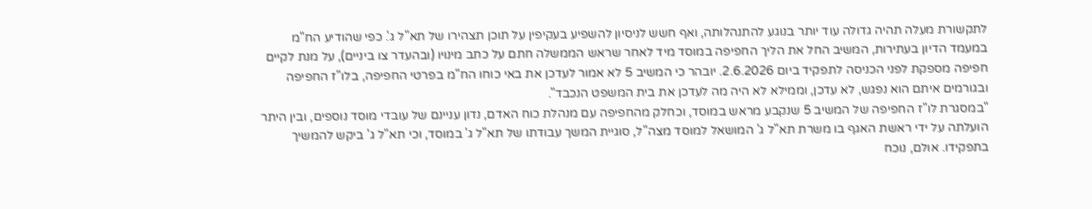לתקשורת מעלה תהיה גדולה עוד יותר בנוגע להתנהלותה, ואף חשש לניסיון להשפיע בעקיפין על תוכן תצהירו של תא"ל ג'. כפי שהודיע הח"מ במעמד הדיון בעתירות, המשיב החל את הליך החפיפה במוסד מיד לאחר שראש הממשלה חתם על כתב מינויו (ובהעדר צו ביניים), על מנת לקיים חפיפה מספקת לפני הכניסה לתפקיד ביום 2.6.2026. יובהר כי המשיב 5 לא אמור לעדכן את באי כוחו הח"מ בפרטי החפיפה, בלו"ז החפיפה ובגורמים איתם הוא נפגש, לא עדכן, וממילא לא היה מה לעדכן את בית המשפט הנכבד".
"במסגרת לו"ז החפיפה של המשיב 5 שנקבע מראש במוסד, וכחלק מהחפיפה עם מנהלת כוח האדם, נדון עניינם של עובדי מוסד נוספים, ובין היתר הועלתה על ידי ראשת האגף בו משרת תא"ל ג' המושאל למוסד מצה"ל, סוגיית המשך עבודתו של תא"ל ג' במוסד, וכי תא"ל ג' ביקש להמשיך בתפקידו. אולם, נוכח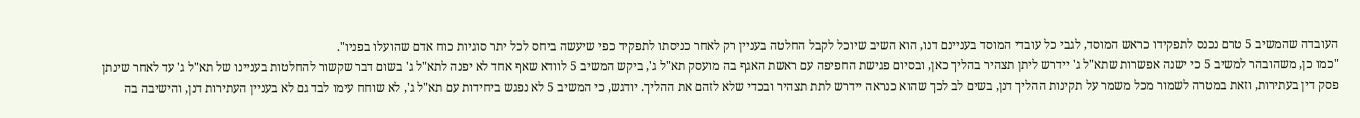העובדה שהמשיב 5 טרם נכנס לתפקידו כראש המוסד, לגבי כל עובדי המוסד בעניינם דנו, הוא השיב שיוכל לקבל החלטה בעניין רק לאחר כניסתו לתפקיד כפי שיעשה ביחס לכל יתר סוגיות כוח אדם שהועלו בפניו".
"כמו כן, משהובהר למשיב 5 כי ישנה אפשרות שתא"ל ג' יידרש ליתן תצהיר בהליך כאן, ובסיום פגישת החפיפה עם ראשת האגף בה מועסק תא"ל ג', ביקש המשיב 5 לוודא שאף אחד לא יפנה לתא"ל ג' בשום דבר שקשור להחלטות בעניינו של תא"ל ג' עד לאחר שינתן פסק דין בעתירות, וזאת במטרה לשמור מכל משמר על תקינות ההליך דנן, בשים לב לכך שהוא כנראה יידרש לתת תצהיר ובכדי שלא לזהם את ההליך. יודגש, כי המשיב 5 לא נפגש ביחידות עם תא"ל ג', לא שוחח עימו לבד גם לא בעניין העתירות דנן, והישיבה בה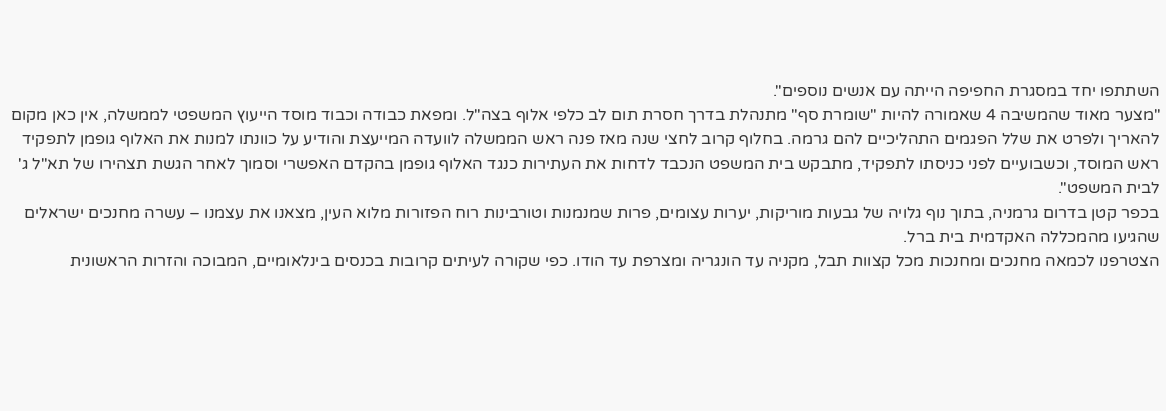השתתפו יחד במסגרת החפיפה הייתה עם אנשים נוספים".
"מצער מאוד שהמשיבה 4 שאמורה להיות "שומרת סף" מתנהלת בדרך חסרת תום לב כלפי אלוף בצה"ל. ומפאת כבודה וכבוד מוסד הייעוץ המשפטי לממשלה, אין כאן מקום להאריך ולפרט את שלל הפגמים התהליכיים להם גרמה. בחלוף קרוב לחצי שנה מאז פנה ראש הממשלה לוועדה המייעצת והודיע על כוונתו למנות את האלוף גופמן לתפקיד ראש המוסד, וכשבועיים לפני כניסתו לתפקיד, מתבקש בית המשפט הנכבד לדחות את העתירות כנגד האלוף גופמן בהקדם האפשרי וסמוך לאחר הגשת תצהירו של תא"ל ג' לבית המשפט".
בכפר קטן בדרום גרמניה, בתוך נוף גלויה של גבעות מוריקות, יערות עצומים, פרות שמנמנות וטורבינות רוח הפזורות מלוא העין, מצאנו את עצמנו – עשרה מחנכים ישראלים שהגיעו מהמכללה האקדמית בית ברל.
הצטרפנו לכמאה מחנכים ומחנכות מכל קצוות תבל, מקניה עד הונגריה ומצרפת עד הודו. כפי שקורה לעיתים קרובות בכנסים בינלאומיים, המבוכה והזרות הראשונית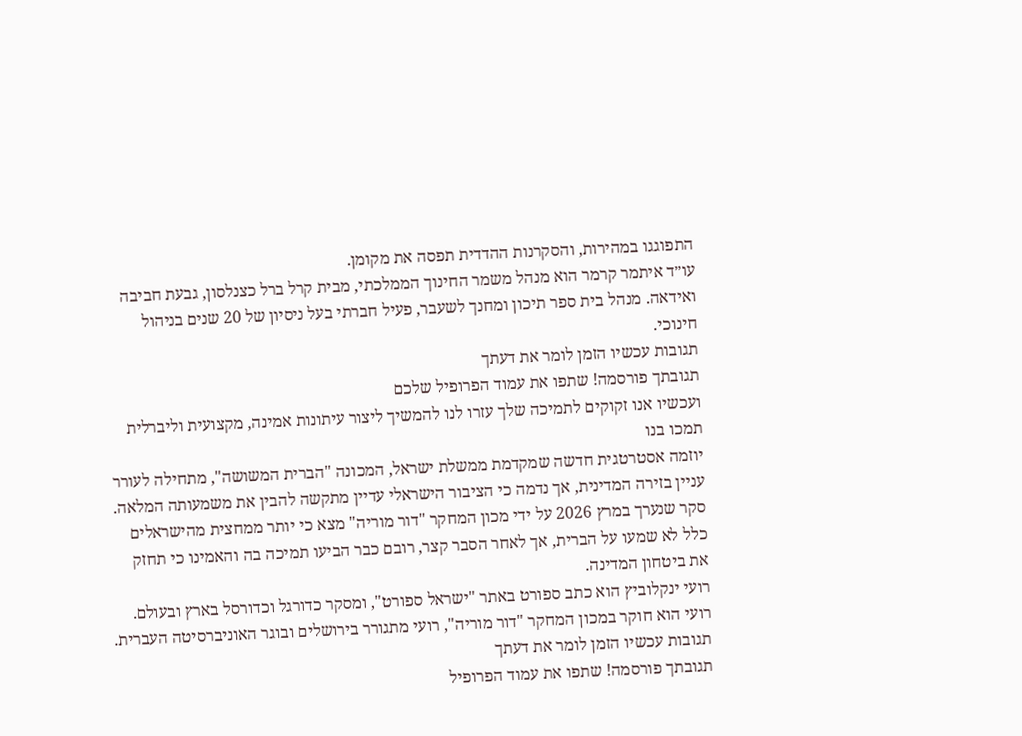התפוגגו במהירות, והסקרנות ההדדית תפסה את מקומן.
עו״ד איתמר קרמר הוא מנהל משמר החינוך הממלכתי, מבית קרל ברל כצנלסון, גבעת חביבה ואידאה. מנהל בית ספר תיכון ומחנך לשעבר, פעיל חברתי בעל ניסיון של 20 שנים בניהול חינוכי.
תגובות עכשיו הזמן לומר את דעתך
תגובתך פורסמה! שתפו את עמוד הפרופיל שלכם
ועכשיו אנו זקוקים לתמיכה שלך עזרו לנו להמשיך ליצור עיתונות אמינה, מקצועית וליברלית
תמכו בנו
יוזמה אסטרטגית חדשה שמקדמת ממשלת ישראל, המכונה "הברית המשושה", מתחילה לעורר עניין בזירה המדינית, אך נדמה כי הציבור הישראלי עדיין מתקשה להבין את משמעותה המלאה.
סקר שנערך במרץ 2026 על ידי מכון המחקר "דור מוריה" מצא כי יותר ממחצית מהישראלים כלל לא שמעו על הברית, אך לאחר הסבר קצר, רובם כבר הביעו תמיכה בה והאמינו כי תחזק את ביטחון המדינה.
רועי ינקלוביץ הוא כתב ספורט באתר "ישראל ספורט", ומסקר כדורגל וכדורסל בארץ ובעולם. רועי הוא חוקר במכון המחקר "דור מוריה", רועי מתגורר בירושלים ובוגר האוניברסיטה העברית.
תגובות עכשיו הזמן לומר את דעתך
תגובתך פורסמה! שתפו את עמוד הפרופיל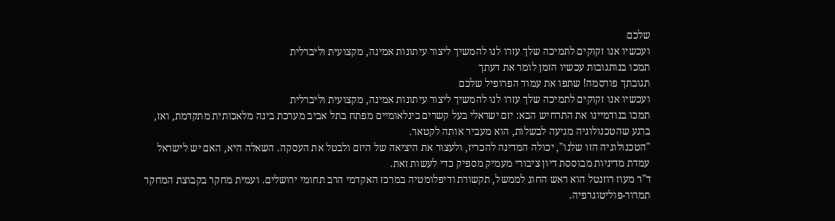שלכם
ועכשיו אנו זקוקים לתמיכה שלך עזרו לנו להמשיך ליצור עיתונות אמינה, מקצועית וליברלית
תמכו בנותגובות עכשיו הזמן לומר את דעתך
תגובתך פורסמה! שתפו את עמוד הפרופיל שלכם
ועכשיו אנו זקוקים לתמיכה שלך עזרו לנו להמשיך ליצור עיתונות אמינה, מקצועית וליברלית
תמכו בנודמיינו את התרחיש הבא: יזם ישראלי בעל קשרים בינלאומיים מפתח בתל אביב מערכת בינה מלאכותית מתקדמת, ואז, ברגע שהטכנולוגיה מגיעה לבשלות, הוא מעביר אותה לקטאר.
"הטכנולוגיה הזו שלנו", יכולה המדינה להכריז, ולעצור את היציאה של היזם ולבטל את העסקה. השאלה היא, האם יש לישראל עמדת מדיניות מבוססת דיון ציבורי מעמיק מספיק כדי לעשות זאת.
ד"ר מעוז רוזנטל הוא ראש החוג לממשל, תקשורת ודיפלומטיה במרכז האקדמי הרב תחומי ירושלים. ועמית מחקר בקבוצת המחקר תמרור-פוליטוגרפיה.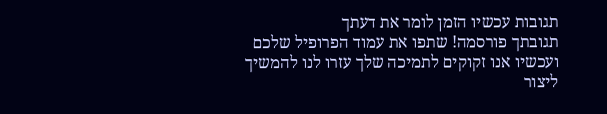תגובות עכשיו הזמן לומר את דעתך
תגובתך פורסמה! שתפו את עמוד הפרופיל שלכם
ועכשיו אנו זקוקים לתמיכה שלך עזרו לנו להמשיך ליצור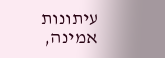עיתונות אמינה,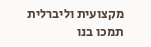מקצועית וליברלית
תמכו בנו